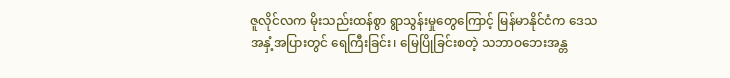ဇူလိုင်လက မိုးသည်းထန်စွာ ရွာသွန်းမှုတွေကြောင့် မြန်မာနိုင်ငံက ဒေသအနှံ့အပြားတွင် ရေကြီးခြင်း၊ မြေပြိုခြင်းစတဲ့ သဘာဝဘေးအန္တ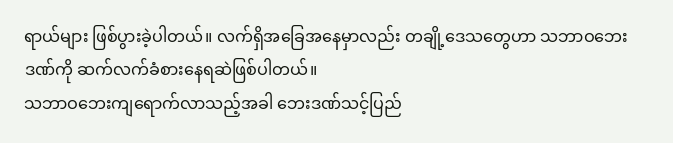ရာယ်များ ဖြစ်ပွားခဲ့ပါတယ်။ လက်ရှိအခြေအနေမှာလည်း တချို့ဒေသတွေဟာ သဘာဝဘေးဒဏ်ကို ဆက်လက်ခံစားနေရဆဲဖြစ်ပါတယ်။
သဘာဝဘေးကျရောက်လာသည့်အခါ ဘေးဒဏ်သင့်ပြည်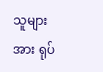သူများအား ရုပ်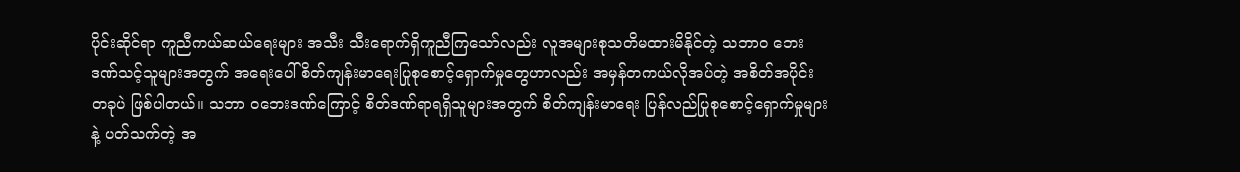ပိုင်းဆိုင်ရာ ကူညီကယ်ဆယ်ရေးများ အသီး သီးရောက်ရှိကူညီကြသော်လည်း လူအများစုသတိမထားမိနိုင်တဲ့ သဘာ၀ ဘေးဒဏ်သင့်သူများအတွက် အရေးပေါ် စိတ်ကျန်းမာရေးပြုစုစောင့်ရှောက်မှုတွေဟာလည်း အမှန်တကယ်လိုအပ်တဲ့ အစိတ်အပိုင်းတခုပဲ ဖြစ်ပါတယ်။ သဘာ ဝဘေးဒဏ်ကြောင့် စိတ်ဒဏ်ရာရရှိသူများအတွက် စိတ်ကျန်းမာရေး ပြန်လည်ပြုစုစောင့်ရှောက်မှုများနဲ့ ပတ်သက်တဲ့ အ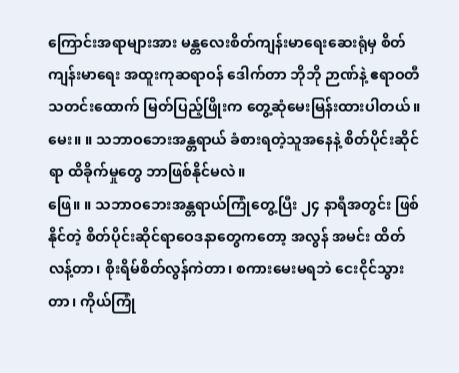ကြောင်းအရာများအား မန္တလေးစိတ်ကျန်းမာရေးဆေးရုံမှ စိတ်ကျန်းမာရေး အထူးကုဆရာဝန် ဒေါက်တာ ဘိုဘို ဉာဏ်နဲ့ ဧရာဝတီသတင်းထောက် မြတ်ပြည့်ဖြိုးက တွေ့ဆုံမေးမြန်းထားပါတယ်။
မေး။ ။ သဘာဝဘေးအန္တရာယ် ခံစားရတဲ့သူအနေနဲ့ စိတ်ပိုင်းဆိုင်ရာ ထိခိုက်မှုတွေ ဘာဖြစ်နိုင်မလဲ။
ဖြေ။ ။ သဘာဝဘေးအန္တရာယ်ကြုံတွေ့ပြီး ၂၄ နာရီအတွင်း ဖြစ်နိုင်တဲ့ စိတ်ပိုင်းဆိုင်ရာဝေဒနာတွေကတော့ အလွန် အမင်း ထိတ်လန့်တာ၊ စိုးရိမ်စိတ်လွန်ကဲတာ၊ စကားမေးမရဘဲ ငေးငိုင်သွားတာ၊ ကိုယ်ကြုံ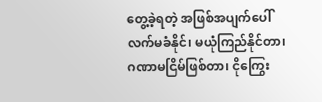တွေ့ခဲ့ရတဲ့ အဖြစ်အပျက်ပေါ် လက်မခံနိုင်၊ မယုံကြည်နိုင်တာ၊ ဂဏာမငြိမ်ဖြစ်တာ၊ ငိုကြွေး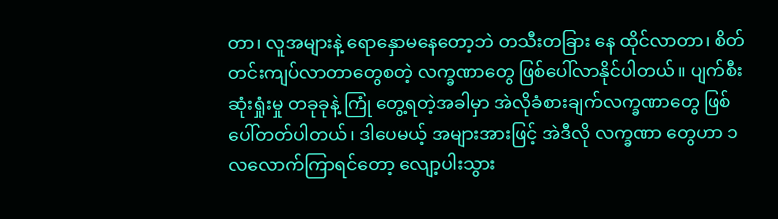တာ၊ လူအများနဲ့ ရောနှောမနေတော့ဘဲ တသီးတခြား နေ ထိုင်လာတာ၊ စိတ်တင်းကျပ်လာတာတွေစတဲ့ လက္ခဏာတွေ ဖြစ်ပေါ်လာနိုင်ပါတယ်။ ပျက်စီးဆုံးရှုံးမှု တခုခုနဲ့ ကြုံ တွေ့ရတဲ့အခါမှာ အဲလိုခံစားချက်လက္ခဏာတွေ ဖြစ်ပေါ်တတ်ပါတယ်၊ ဒါပေမယ့် အများအားဖြင့် အဲဒီလို လက္ခဏာ တွေဟာ ၁ လလောက်ကြာရင်တော့ လျော့ပါးသွား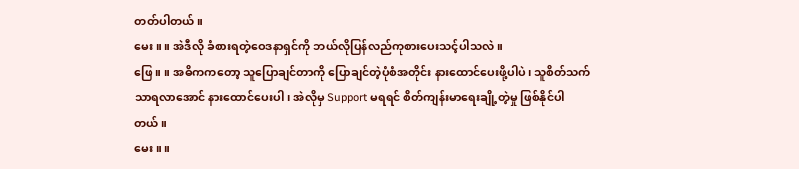တတ်ပါတယ်။
မေး။ ။ အဲဒီလို ခံစားရတဲ့ဝေဒနာရှင်ကို ဘယ်လိုပြန်လည်ကုစားပေးသင့်ပါသလဲ။
ဖြေ။ ။ အဓိကကတော့ သူပြောချင်တာကို ပြောချင်တဲ့ပုံစံအတိုင်း နားထောင်ပေးဖို့ပါပဲ၊ သူစိတ်သက်သာရလာအောင် နားထောင်ပေးပါ၊ အဲလိုမှ Support မရရင် စိတ်ကျန်းမာရေးချို့တဲ့မှု ဖြစ်နိုင်ပါတယ်။
မေး။ ။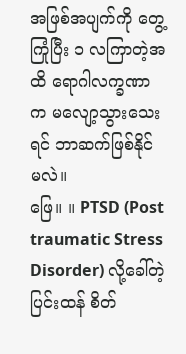အဖြစ်အပျက်ကို တွေ့ကြုံပြီး ၁ လကြာတဲ့အထိ ရောဂါလက္ခဏာက မလျော့သွားသေးရင် ဘာဆက်ဖြစ်နိုင် မလဲ။
ဖြေ။ ။ PTSD (Post traumatic Stress Disorder) လို့ခေါ်တဲ့ ပြင်းထန် စိတ်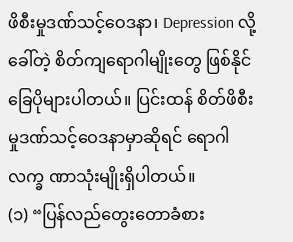ဖိစီးမှုဒဏ်သင့်ဝေဒနာ၊ Depression လို့ ခေါ်တဲ့ စိတ်ကျရောဂါမျိုးတွေ ဖြစ်နိုင်ခြေပိုများပါတယ်။ ပြင်းထန် စိတ်ဖိစီးမှုဒဏ်သင့်ဝေဒနာမှာဆိုရင် ရောဂါ လက္ခ ဏာသုံးမျိုးရှိပါတယ်။
(၁) “ပြန်လည်တွေးတောခံစား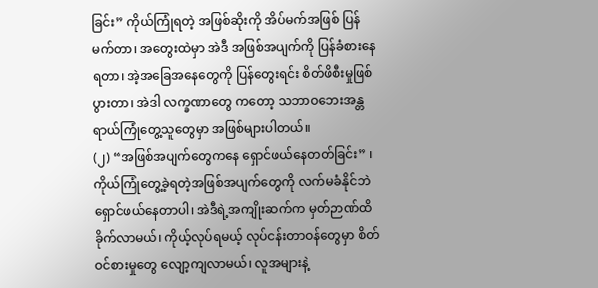ခြင်း” ကိုယ်ကြုံရတဲ့ အဖြစ်ဆိုးကို အိပ်မက်အဖြစ် ပြန်မက်တာ၊ အတွေးထဲမှာ အဲဒီ အဖြစ်အပျက်ကို ပြန်ခံစားနေရတာ၊ အဲ့အခြေအနေတွေကို ပြန်တွေးရင်း စိတ်ဖိစီးမှုဖြစ်ပွားတာ၊ အဲဒါ လက္ခဏာတွေ ကတော့ သဘာဝဘေးအန္တရာယ်ကြုံတွေ့သူတွေမှာ အဖြစ်များပါတယ်။
(၂) “အဖြစ်အပျက်တွေကနေ ရှောင်ဖယ်နေတတ်ခြင်း” ၊ ကိုယ်ကြုံတွေ့ခဲ့ရတဲ့အဖြစ်အပျက်တွေကို လက်မခံနိုင်ဘဲ ရှောင်ဖယ်နေတာပါ၊ အဲဒီရဲ့အကျိုးဆက်က မှတ်ဉာဏ်ထိခိုက်လာမယ်၊ ကိုယ့်လုပ်ရမယ့် လုပ်ငန်းတာဝန်တွေမှာ စိတ် ဝင်စားမှုတွေ လျော့ကျလာမယ်၊ လူအများနဲ့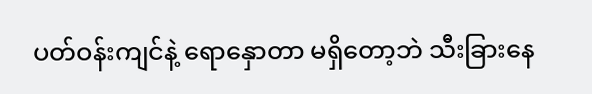ပတ်ဝန်းကျင်နဲ့ ရောနှောတာ မရှိတော့ဘဲ သီးခြားနေ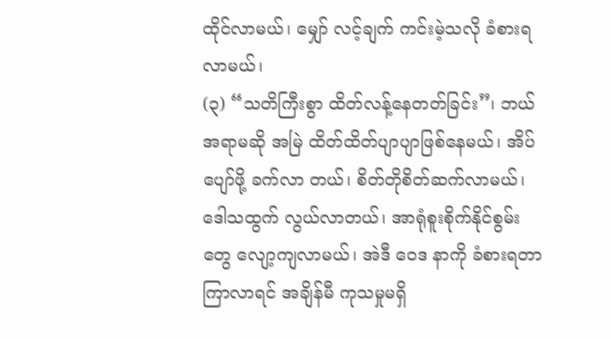ထိုင်လာမယ်၊ မျှော် လင့်ချက် ကင်းမဲ့သလို ခံစားရလာမယ်၊
(၃) “သတိကြီးစွာ ထိတ်လန့်နေတတ်ခြင်း”၊ ဘယ်အရာမဆို အမြဲ ထိတ်ထိတ်ပျာပျာဖြစ်နေမယ်၊ အိပ်ပျော်ဖို့ ခက်လာ တယ်၊ စိတ်တိုစိတ်ဆက်လာမယ်၊ ဒေါသထွက် လွယ်လာတယ်၊ အာရုံစူးစိုက်နိုင်စွမ်းတွေ လျော့ကျလာမယ်၊ အဲဒီ ဝေဒ နာကို ခံစားရတာကြာလာရင် အချိန်မီ ကုသမှုမရှိ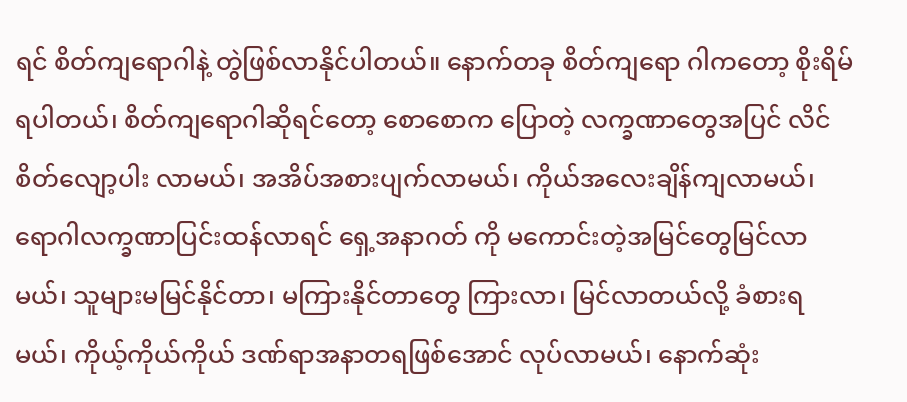ရင် စိတ်ကျရောဂါနဲ့ တွဲဖြစ်လာနိုင်ပါတယ်။ နောက်တခု စိတ်ကျရော ဂါကတော့ စိုးရိမ်ရပါတယ်၊ စိတ်ကျရောဂါဆိုရင်တော့ စောစောက ပြောတဲ့ လက္ခဏာတွေအပြင် လိင်စိတ်လျော့ပါး လာမယ်၊ အအိပ်အစားပျက်လာမယ်၊ ကိုယ်အလေးချိန်ကျလာမယ်၊ ရောဂါလက္ခဏာပြင်းထန်လာရင် ရှေ့အနာဂတ် ကို မကောင်းတဲ့အမြင်တွေမြင်လာမယ်၊ သူများမမြင်နိုင်တာ၊ မကြားနိုင်တာတွေ ကြားလာ၊ မြင်လာတယ်လို့ ခံစားရ မယ်၊ ကိုယ့်ကိုယ်ကိုယ် ဒဏ်ရာအနာတရဖြစ်အောင် လုပ်လာမယ်၊ နောက်ဆုံး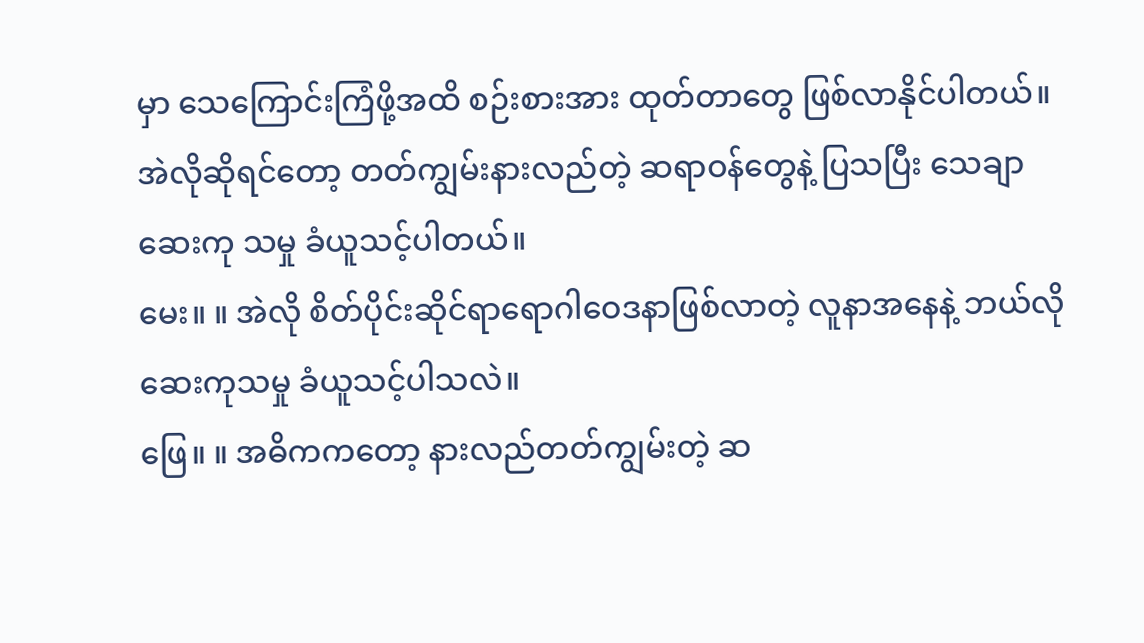မှာ သေကြောင်းကြံဖို့အထိ စဉ်းစားအား ထုတ်တာတွေ ဖြစ်လာနိုင်ပါတယ်။ အဲလိုဆိုရင်တော့ တတ်ကျွမ်းနားလည်တဲ့ ဆရာဝန်တွေနဲ့ ပြသပြီး သေချာဆေးကု သမှု ခံယူသင့်ပါတယ်။
မေး။ ။ အဲလို စိတ်ပိုင်းဆိုင်ရာရောဂါဝေဒနာဖြစ်လာတဲ့ လူနာအနေနဲ့ ဘယ်လိုဆေးကုသမှု ခံယူသင့်ပါသလဲ။
ဖြေ။ ။ အဓိကကတော့ နားလည်တတ်ကျွမ်းတဲ့ ဆ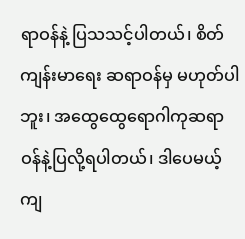ရာဝန်နဲ့ ပြသသင့်ပါတယ်၊ စိတ်ကျန်းမာရေး ဆရာဝန်မှ မဟုတ်ပါ ဘူး၊ အထွေထွေရောဂါကုဆရာဝန်နဲ့ပြလို့ရပါတယ်၊ ဒါပေမယ့် ကျ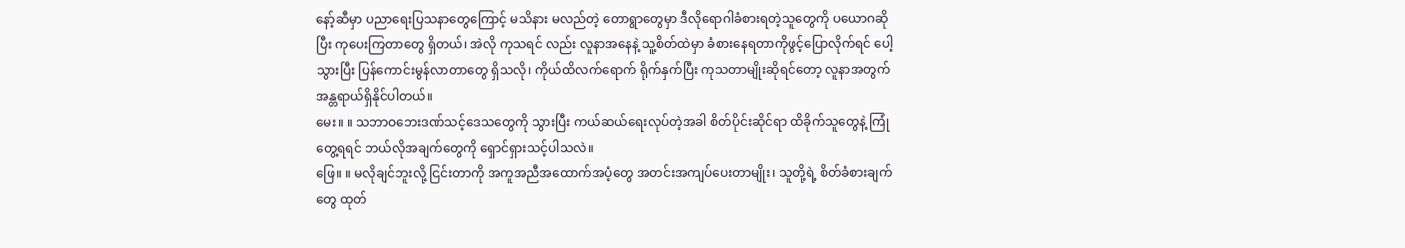နော့်ဆီမှာ ပညာရေးပြသနာတွေကြောင့် မသိနား မလည်တဲ့ တောရွာတွေမှာ ဒီလိုရောဂါခံစားရတဲ့သူတွေကို ပယောဂဆိုပြီး ကုပေးကြတာတွေ ရှိတယ်၊ အဲလို ကုသရင် လည်း လူနာအနေနဲ့ သူ့စိတ်ထဲမှာ ခံစားနေရတာကိုဖွင့်ပြောလိုက်ရင် ပေါ့သွားပြီး ပြန်ကောင်းမွန်လာတာတွေ ရှိသလို၊ ကိုယ်ထိလက်ရောက် ရိုက်နှက်ပြီး ကုသတာမျိုးဆိုရင်တော့ လူနာအတွက် အန္တရာယ်ရှိနိုင်ပါတယ်။
မေး။ ။ သဘာဝဘေးဒဏ်သင့်ဒေသတွေကို သွားပြီး ကယ်ဆယ်ရေးလုပ်တဲ့အခါ စိတ်ပိုင်းဆိုင်ရာ ထိခိုက်သူတွေနဲ့ ကြုံ တွေ့ရရင် ဘယ်လိုအချက်တွေကို ရှောင်ရှားသင့်ပါသလဲ။
ဖြေ။ ။ မလိုချင်ဘူးလို့ ငြင်းတာကို အကူအညီအထောက်အပံ့တွေ အတင်းအကျပ်ပေးတာမျိုး၊ သူတို့ရဲ့ စိတ်ခံစားချက် တွေ ထုတ်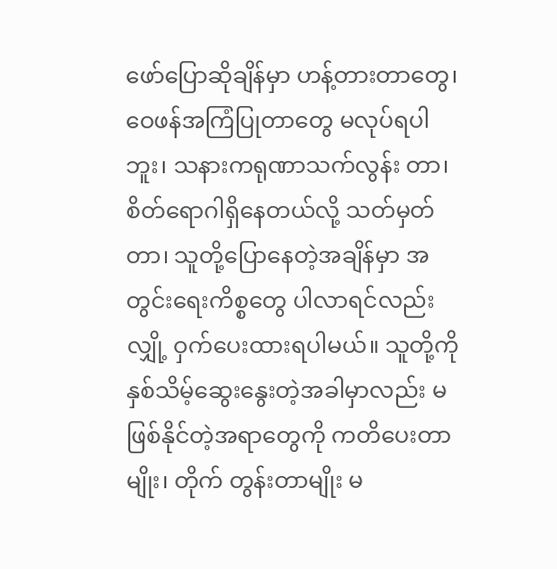ဖော်ပြောဆိုချိန်မှာ ဟန့်တားတာတွေ၊ ဝေဖန်အကြံပြုတာတွေ မလုပ်ရပါဘူး၊ သနားကရုဏာသက်လွန်း တာ၊ စိတ်ရောဂါရှိနေတယ်လို့ သတ်မှတ်တာ၊ သူတို့ပြောနေတဲ့အချိန်မှာ အတွင်းရေးကိစ္စတွေ ပါလာရင်လည်း လျှို့ ဝှက်ပေးထားရပါမယ်။ သူတို့ကို နှစ်သိမ့်ဆွေးနွေးတဲ့အခါမှာလည်း မဖြစ်နိုင်တဲ့အရာတွေကို ကတိပေးတာမျိုး၊ တိုက် တွန်းတာမျိုး မ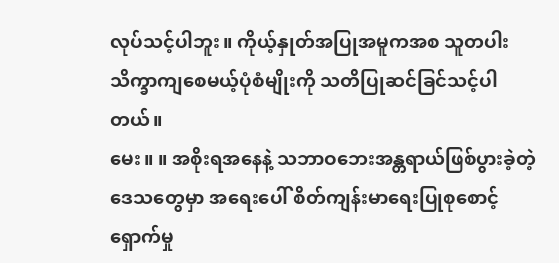လုပ်သင့်ပါဘူး။ ကိုယ့်နှုတ်အပြုအမူကအစ သူတပါးသိက္ခာကျစေမယ့်ပုံစံမျိုးကို သတိပြုဆင်ခြင်သင့်ပါ တယ်။
မေး။ ။ အစိုးရအနေနဲ့ သဘာဝဘေးအန္တရာယ်ဖြစ်ပွားခဲ့တဲ့ ဒေသတွေမှာ အရေးပေါ် စိတ်ကျန်းမာရေးပြုစုစောင့် ရှောက်မှု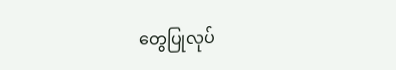တွေပြုလုပ်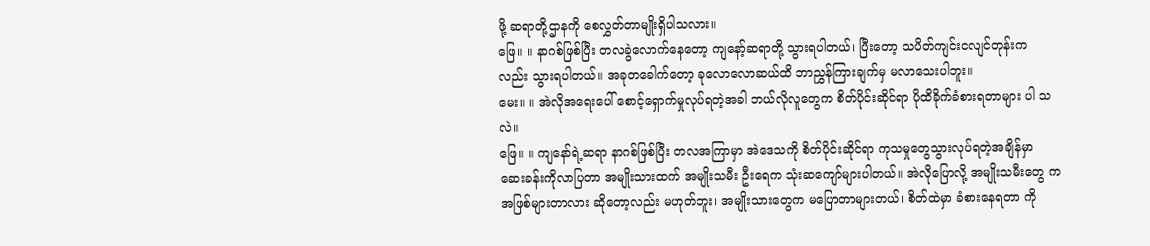ဖို့ ဆရာတို့ဌာနကို စေလွှတ်တာမျိုးရှိပါသလား။
ဖြေ။ ။ နာဂစ်ဖြစ်ပြီး တလခွဲလောက်နေတော့ ကျနော့်ဆရာတို့ သွားရပါတယ်၊ ပြီးတော့ သပိတ်ကျင်းငလျင်တုန်းက လည်း သွားရပါတယ်။ အခုတခေါက်တော့ ခုလောလောဆယ်ထိ ဘာညွှန်ကြားချက်မှ မလာသေးပါဘူး။
မေး။ ။ အဲလိုအရေးပေါ် စောင့်ရှောက်မှုလုပ်ရတဲ့အခါ ဘယ်လိုလူတွေက စိတ်ပိုင်းဆိုင်ရာ ပိုထိခိုက်ခံစားရတာများ ပါ သလဲ။
ဖြေ။ ။ ကျနော်ရဲ့ဆရာ နာဂစ်ဖြစ်ပြီး တလအကြာမှာ အဲဒေသကို စိတ်ပိုင်းဆိုင်ရာ ကုသမှုတွေသွားလုပ်ရတဲ့အချိန်မှာ ဆေးခန်းကိုလာပြတာ အမျိုးသားထက် အမျိုးသမီး ဦးရေက သုံးဆကျော်များပါတယ်။ အဲလိုပြောလို့ အမျိုးသမီးတွေ က အဖြစ်များတာလား ဆိုတော့လည်း မဟုတ်ဘူး၊ အမျိုးသားတွေက မပြောတာများတယ်၊ စိတ်ထဲမှာ ခံစားနေရတာ ကို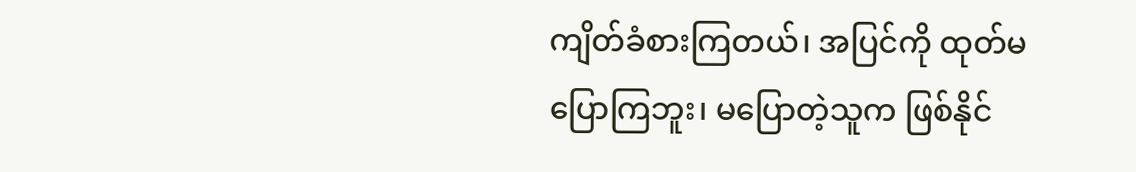ကျိတ်ခံစားကြတယ်၊ အပြင်ကို ထုတ်မပြောကြဘူး၊ မပြောတဲ့သူက ဖြစ်နိုင်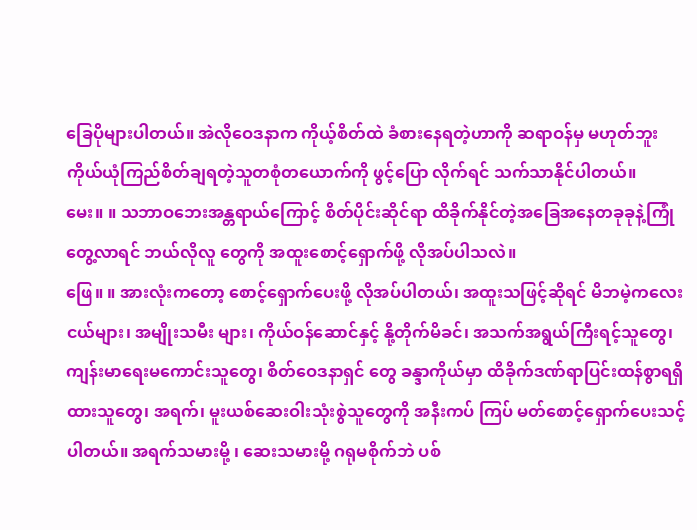ခြေပိုများပါတယ်။ အဲလိုဝေဒနာက ကိုယ့်စိတ်ထဲ ခံစားနေရတဲ့ဟာကို ဆရာဝန်မှ မဟုတ်ဘူး ကိုယ်ယုံကြည်စိတ်ချရတဲ့သူတစုံတယောက်ကို ဖွင့်ပြော လိုက်ရင် သက်သာနိုင်ပါတယ်။
မေး။ ။ သဘာဝဘေးအန္တရာယ်ကြောင့် စိတ်ပိုင်းဆိုင်ရာ ထိခိုက်နိုင်တဲ့အခြေအနေတခုခုနဲ့ကြုံတွေ့လာရင် ဘယ်လိုလူ တွေကို အထူးစောင့်ရှောက်ဖို့ လိုအပ်ပါသလဲ။
ဖြေ။ ။ အားလုံးကတော့ စောင့်ရှောက်ပေးဖို့ လိုအပ်ပါတယ်၊ အထူးသဖြင့်ဆိုရင် မိဘမဲ့ကလေးငယ်များ၊ အမျိုးသမီး များ၊ ကိုယ်ဝန်ဆောင်နှင့် နို့တိုက်မိခင်၊ အသက်အရွယ်ကြီးရင့်သူတွေ၊ ကျန်းမာရေးမကောင်းသူတွေ၊ စိတ်ဝေဒနာရှင် တွေ ခန္ဒာကိုယ်မှာ ထိခိုက်ဒဏ်ရာပြင်းထန်စွာရရှိထားသူတွေ၊ အရက်၊ မူးယစ်ဆေးဝါးသုံးစွဲသူတွေကို အနီးကပ် ကြပ် မတ်စောင့်ရှောက်ပေးသင့်ပါတယ်။ အရက်သမားမို့ ၊ ဆေးသမားမို့ ဂရုမစိုက်ဘဲ ပစ်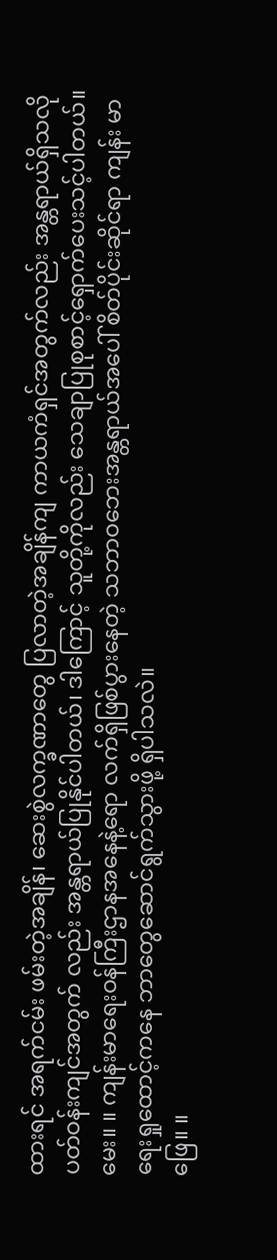ထားရင် အရက်ငမ်း ဖမ်းတဲ့အချိန်၊ ဆေးစွဲလက္ခဏာတွေ ပြလာတဲ့အချိန်ကျ ကာယကံရှင်အတွက်လည်း အန္တရာယ်ရှိသလို ပတ်ဝန်းကျင်အတွက် လည်း အန္တရာယ်ပြုနိုင်ပါတယ်၊ ဒါကြောင့် သူတို့ကိုလည်း သေချာပြုစုစာင့်ရှောက်ပေးသင့်ပါတယ်။
မေး။ ။ ကျန်းမာရေးဝန်ကြီးဌာနအနေနဲ့ရော လက်ရှိဖြစ်ပွားနေတဲ့ သဘာဝဘေးအန္တရာယ်အပေါ် စိတ်ပိုင်းဆိုင်ရာ ကျန်း မာရေးရှုထောင့်ကနေ ဘာတွေဆောင်ရွက်သွားဖို့ ရှိပါသလဲ။
ဖြေ။ ။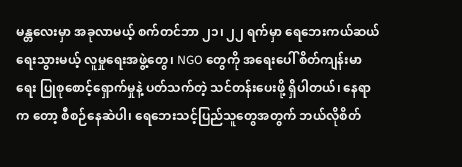မန္တလေးမှာ အခုလာမယ့် စက်တင်ဘာ ၂၁၊ ၂၂ ရက်မှာ ရေဘေးကယ်ဆယ်ရေးသွားမယ့် လူမှုရေးအဖွဲ့တွေ၊ NGO တွေကို အရေးပေါ် စိတ်ကျန်းမာရေး ပြုစုစောင့်ရှောက်မှုနဲ့ ပတ်သက်တဲ့ သင်တန်းပေးဖို့ ရှိပါတယ်၊ နေရာက တော့ စီစဉ်နေဆဲပါ၊ ရေဘေးသင့်ပြည်သူတွေအတွက် ဘယ်လိုစိတ်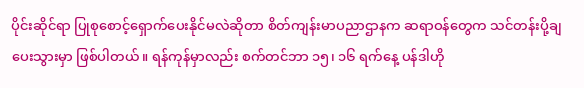ပိုင်းဆိုင်ရာ ပြုစုစောင့်ရှောက်ပေးနိုင်မလဲဆိုတာ စိတ်ကျန်းမာပညာဌာနက ဆရာဝန်တွေက သင်တန်းပို့ချပေးသွားမှာ ဖြစ်ပါတယ်။ ရန်ကုန်မှာလည်း စက်တင်ဘာ ၁၅၊ ၁၆ ရက်နေ့ ပန်ဒါဟို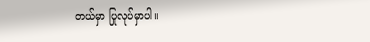တယ်မှာ ပြုလုပ်မှာပါ။